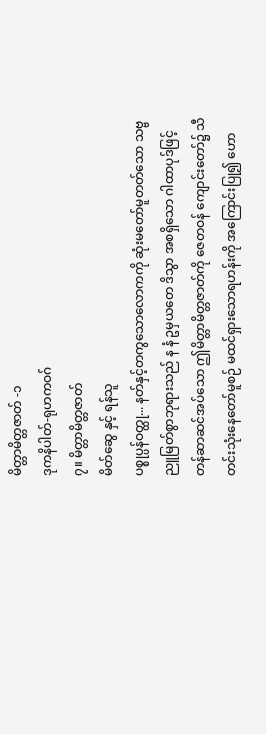မိတ္တာမိတ္တဇာတ် -၁
ဒုကနိပါတ်-ရုဟကဝဂ်
၇။ မိတ္တာမိတ္တဇာတ်
မိတ်ဆွေ နှင့် ရန်သူ
ပစ္စုပ္ပန်ဝတ္ထု... နတ်နှင့်တကွသောလောကကို ဆုံးမတော်မူတတ်သော သဗ္ဗညူမြတ်စွာဘုရားသည် န နံ ဥမှယတေ ဒိသွာ အစရှိသော ဂါထာပုဒ်ဖြင့် တန်ဆာဆင်အပ်သော ဤမိတ္တာမိတ္တဇာတ်ကို ဇေတဝန် ကျောင်းတော်၌ သီတင်းသုံးနေတော်မူစဉ် မထင်ရှားသောရဟန်းကို အကြောင်းပြု၍ ဟော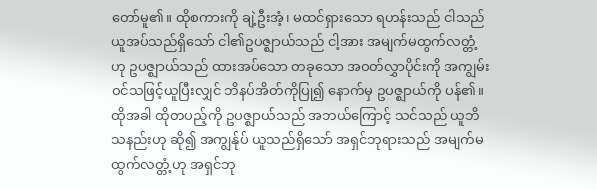တော်မူ၏။ ထိုစကားကို ချဲ့ဦးအံ့၊ မထင်ရှားသော ရဟန်းသည် ငါသည် ယူအပ်သည်ရှိသော် ငါ၏ဥပဇ္ဈာယ်သည် ငါ့အား အမျက်မထွက်လတ္တံ့ ဟု ဥပဇ္ဈာယ်သည် ထားအပ်သော တခုသော အဝတ်လွှာပိုင်းကို အကျွမ်းဝင်သဖြင့်ယူပြီးလျှင် ဘိနပ်အိတ်ကိုပြု၍ နောက်မှ ဥပဇ္ဈာယ်ကို ပန်၏။ ထိုအခါ ထိုတပည့်ကို ဥပဇ္ဈာယ်သည် အဘယ်ကြောင့် သင်သည် ယူဘိသနည်းဟု ဆို၍ အကျွန်ုပ် ယူသည်ရှိသော် အရှင်ဘုရားသည် အမျက်မထွက်လတ္တံ့ဟု အရှင်ဘု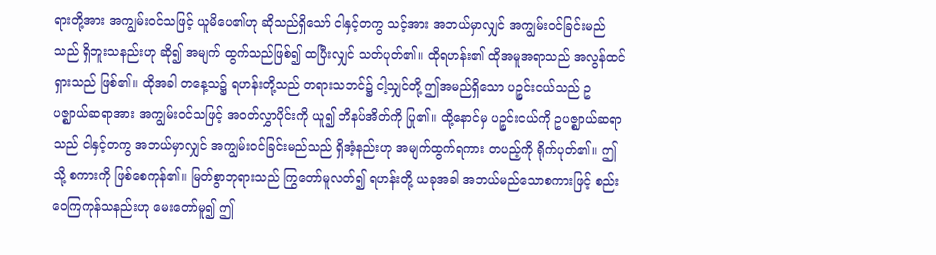ရားတို့အား အကျွမ်းဝင်သဖြင့် ယူမိပေ၏ဟု ဆိုသည်ရှိသော် ငါနှင့်တကွ သင့်အား အဘယ်မှာလျှင် အကျွမ်းဝင်ခြင်းမည်သည် ရှိဘူးသနည်းဟု ဆို၍ အမျက် ထွက်သည်ဖြစ်၍ ထပြီးလျှင် သတ်ပုတ်၏။ ထိုရဟန်း၏ ထိုအမူအရာသည် အလွန်ထင်ရှားသည် ဖြစ်၏။ ထိုအခါ တနေ့သ၌ ရဟန်းတို့သည် တရားသဘင်၌ ငါ့သျှင်တို့ ဤအမည်ရှိသော ပဉ္စင်းငယ်သည် ဥပဇ္ဈာယ်ဆရာအား အကျွမ်းဝင်သဖြင့် အဝတ်လွှာပိုင်းကို ယူ၍ ဘိနပ်အိတ်ကို ပြု၏။ ထို့နောင်မှ ပဉ္စင်းငယ်ကို ဥပဇ္ဈာယ်ဆရာသည် ငါနှင့်တကွ အဘယ်မှာလျှင် အကျွမ်းဝင်ခြင်းမည်သည် ရှိအံ့နည်းဟု အမျက်ထွက်ရကား တပည့်ကို ရိုက်ပုတ်၏။ ဤသို့ စကားကို ဖြစ်စေကုန်၏။ မြတ်စွာဘုရားသည် ကြွတော်မူလတ်၍ ရဟန်းတို့ ယခုအခါ အဘယ်မည်သောစကားဖြင့် စည်းဝေကြကုန်သနည်းဟု မေးတော်မူ၍ ဤ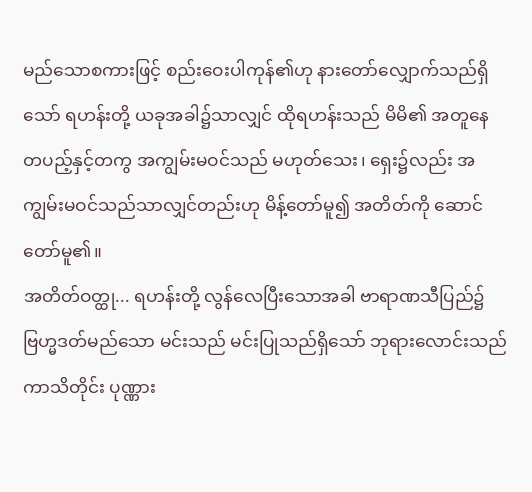မည်သောစကားဖြင့် စည်းဝေးပါကုန်၏ဟု နားတော်လျှောက်သည်ရှိသော် ရဟန်းတို့ ယခုအခါ၌သာလျှင် ထိုရဟန်းသည် မိမိ၏ အတူနေတပည့်နှင့်တကွ အကျွမ်းမဝင်သည် မဟုတ်သေး၊ ရှေး၌လည်း အကျွမ်းမဝင်သည်သာလျှင်တည်းဟု မိန့်တော်မူ၍ အတိတ်ကို ဆောင်တော်မူ၏။
အတိတ်ဝတ္ထု... ရဟန်းတို့ လွန်လေပြီးသောအခါ ဗာရာဏသီပြည်၌ ဗြဟ္မဒတ်မည်သော မင်းသည် မင်းပြုသည်ရှိသော် ဘုရားလောင်းသည် ကာသိတိုင်း ပုဏ္ဏား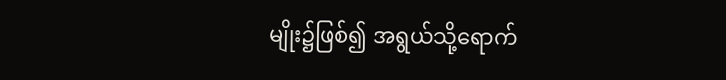မျိုး၌ဖြစ်၍ အရွယ်သို့ရောက်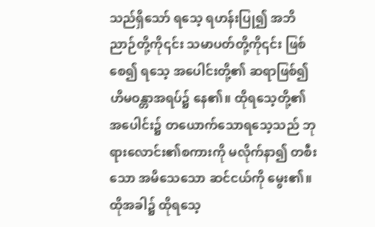သည်ရှိသော် ရသေ့ ရဟန်းပြု၍ အဘိညာဉ်တို့ကို၎င်း သမာပတ်တို့ကို၎င်း ဖြစ်စေ၍ ရသေ့ အပေါင်းတို့၏ ဆရာဖြစ်၍ ဟိမဝန္တာအရပ်၌ နေ၏။ ထိုရသေ့တို့၏အပေါင်း၌ တယောက်သောရသေ့သည် ဘုရားလောင်း၏စကားကို မလိုက်နာ၍ တစီးသော အမိသေသော ဆင်ငယ်ကို မွေး၏။ ထိုအခါ၌ ထိုရသေ့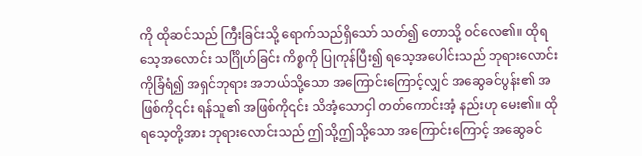ကို ထိုဆင်သည် ကြီးခြင်းသို့ ရောက်သည်ရှိသော် သတ်၍ တောသို့ ဝင်လေ၏။ ထိုရသေ့အလောင်း သင်္ဂြိုဟ်ခြင်း ကိစ္စကို ပြုကုန်ပြီး၍ ရသေ့အပေါင်းသည် ဘုရားလောင်းကိုခြံရံ၍ အရှင်ဘုရား အဘယ်သို့သော အကြောင်းကြောင့်လျှင် အဆွေခင်ပွန်း၏ အဖြစ်ကို၎င်း ရန်သူ၏ အဖြစ်ကို၎င်း သိအံ့သောငှါ တတ်ကောင်းအံ့ နည်းဟု မေး၏။ ထိုရသေ့တို့အား ဘုရားလောင်းသည် ဤသို့ဤသို့သော အကြောင်းကြောင့် အဆွေခင်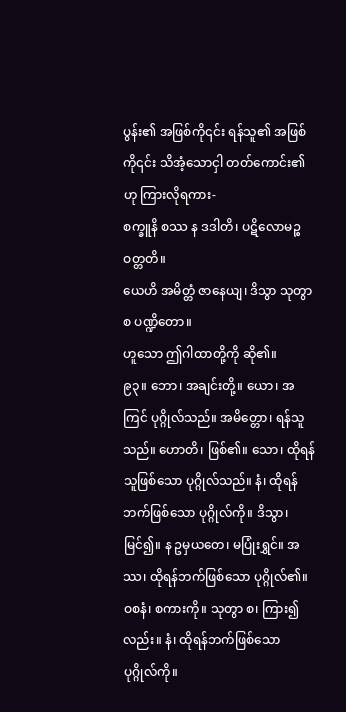ပွန်း၏ အဖြစ်ကို၎င်း ရန်သူ၏ အဖြစ်ကို၎င်း သိအံ့သောငှါ တတ်ကောင်း၏ဟု ကြားလိုရကား-
စက္ခူနိ စဿ န ဒဒါတိ၊ ပဋိလောမဉ္စ ဝတ္တတိ။
ယေဟိ အမိတ္တံ ဇာနေယျ၊ ဒိသွာ သုတွာ စ ပဏ္ဍိတော။
ဟူသော ဤဂါထာတို့ကို ဆို၏။
၉၃။ ဘော၊ အချင်းတို့။ ယော၊ အကြင် ပုဂ္ဂိုလ်သည်။ အမိတ္တော၊ ရန်သူသည်။ ဟောတိ၊ ဖြစ်၏။ သော၊ ထိုရန်သူဖြစ်သော ပုဂ္ဂိုလ်သည်။ နံ၊ ထိုရန်ဘက်ဖြစ်သော ပုဂ္ဂိုလ်ကို။ ဒိသွာ၊ မြင်၍။ န ဥမှယတေ၊ မပြုံးရွှင်။ အဿ၊ ထိုရန်ဘက်ဖြစ်သော ပုဂ္ဂိုလ်၏။ ဝစနံ၊ စကားကို။ သုတွာ စ၊ ကြား၍လည်း။ နံ၊ ထိုရန်ဘက်ဖြစ်သော ပုဂ္ဂိုလ်ကို။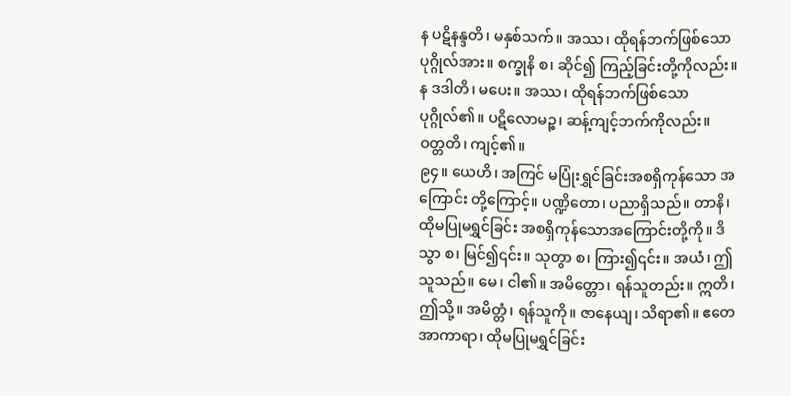န ပဋိနန္ဒတိ၊ မနှစ်သက်။ အဿ၊ ထိုရန်ဘက်ဖြစ်သော ပုဂ္ဂိုလ်အား။ စက္ခုနိ စ၊ ဆိုင်၍ ကြည့်ခြင်းတို့ကိုလည်း။ န ဒဒါတိ၊ မပေး။ အဿ၊ ထိုရန်ဘက်ဖြစ်သော ပုဂ္ဂိုလ်၏။ ပဋိလောမဉ္စ၊ ဆန့်ကျင့်ဘက်ကိုလည်း။ ဝတ္တတိ၊ ကျင့်၏။
၉၄။ ယေဟိ၊ အကြင် မပြုံးရွှင်ခြင်းအစရှိကုန်သော အကြောင်း တို့ကြောင့်။ ပဏ္ဍိတော၊ ပညာရှိသည်။ တာနိ၊ ထိုမပြုမရွှင်ခြင်း အစရှိကုန်သောအကြောင်းတို့ကို။ ဒိသွာ စ၊ မြင်၍၎င်း။ သုတွာ စ၊ ကြား၍၎င်း။ အယံ၊ ဤသူသည်။ မေ၊ ငါ၏။ အမိတ္တော၊ ရန်သူတည်း။ ဣတိ၊ ဤသို့။ အမိတ္တံ၊ ရန်သူကို။ ဇာနေယျ၊ သိရာ၏။ ဧတေ အာကာရာ၊ ထိုမပြုမရွှင်ခြင်း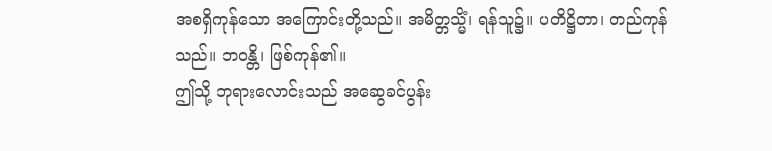အစရှိကုန်သော အကြောင်းတို့သည်။ အမိတ္တသ္မိံ၊ ရန်သူ၌။ ပတိဋ္ဌိတာ၊ တည်ကုန်သည်။ ဘဝန္တိ၊ ဖြစ်ကုန်၏။
ဤသို့ ဘုရားလောင်းသည် အဆွေခင်ပွန်း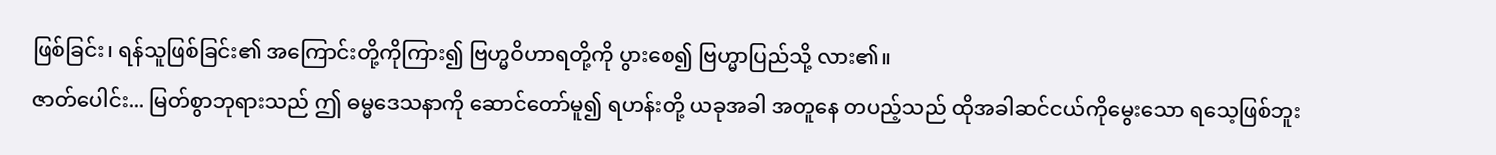ဖြစ်ခြင်း၊ ရန်သူဖြစ်ခြင်း၏ အကြောင်းတို့ကိုကြား၍ ဗြဟ္မဝိဟာရတို့ကို ပွားစေ၍ ဗြဟ္မာပြည်သို့ လား၏။
ဇာတ်ပေါင်း... မြတ်စွာဘုရားသည် ဤ ဓမ္မဒေသနာကို ဆောင်တော်မူ၍ ရဟန်းတို့ ယခုအခါ အတူနေ တပည့်သည် ထိုအခါဆင်ငယ်ကိုမွေးသော ရသေ့ဖြစ်ဘူး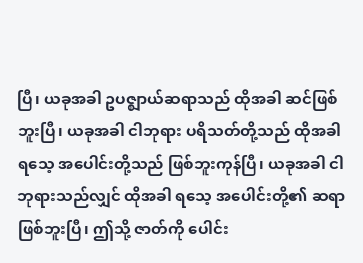ပြီ၊ ယခုအခါ ဥပဇ္ဈာယ်ဆရာသည် ထိုအခါ ဆင်ဖြစ်ဘူးပြီ၊ ယခုအခါ ငါဘုရား ပရိသတ်တို့သည် ထိုအခါ ရသေ့ အပေါင်းတို့သည် ဖြစ်ဘူးကုန်ပြီ၊ ယခုအခါ ငါဘုရားသည်လျှင် ထိုအခါ ရသေ့ အပေါင်းတို့၏ ဆရာ ဖြစ်ဘူးပြီ၊ ဤသို့ ဇာတ်ကို ပေါင်း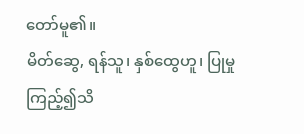တော်မူ၏။
မိတ်ဆွေ, ရန်သူ၊ နှစ်ထွေဟူ၊ ပြုမှု ကြည့်၍သိ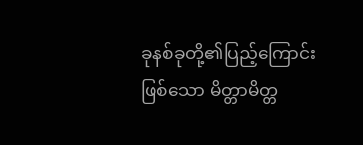ခုနစ်ခုတို့၏ပြည့်ကြောင်းဖြစ်သော မိတ္တာမိတ္တ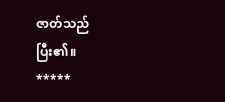ဇာတ်သည် ပြီး၏။
*****